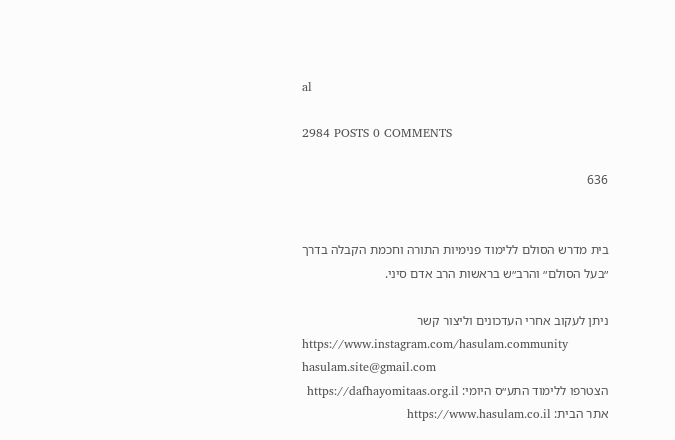al

2984 POSTS 0 COMMENTS

636


בית מדרש הסולם ללימוד פנימיות התורה וחכמת הקבלה בדרך ״בעל הסולם״ והרב״ש בראשות הרב אדם סיני.

ניתן לעקוב אחרי העדכונים וליצור קשר
https://www.instagram.com/hasulam.community
hasulam.site@gmail.com
הצטרפו ללימוד התע״ס היומי: https://dafhayomitaas.org.il
אתר הבית: https://www.hasulam.co.il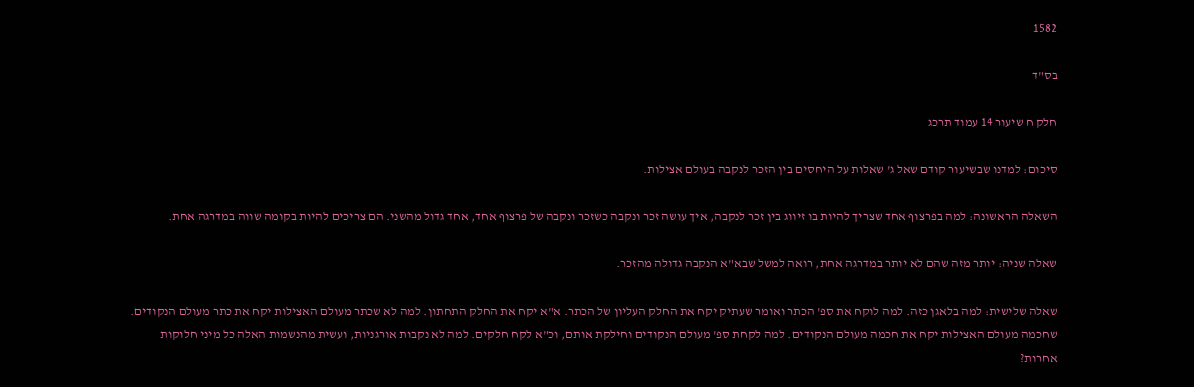1582

בס"ד

חלק ח שיעור 14 עמוד תרכג

סיכום: למדנו שבשיעור קודם שאל ג' שאלות על היחסים בין הזכר לנקבה בעולם אצילות.

השאלה הראשונה: למה בפרצוף אחד שצריך להיות בו זיווג בין זכר לנקבה, איך עושה זכר ונקבה כשזכר ונקבה של פרצוף אחד, אחד גדול מהשני. הם צריכים להיות בקומה שווה במדרגה אחת.

שאלה שניה: יותר מזה שהם לא יותר במדרגה אחת, רואה למשל שבא"א הנקבה גדולה מהזכר.

שאלה שלישית: למה בלאגן כזה. למה לוקח את ספ' הכתר ואומר שעתיק יקח את החלק העליון של הכתר. א"א יקח את החלק התחתון. למה לא שכתר מעולם האצילות יקח את כתר מעולם הנקודים. שחכמה מעולם האצילות יקח את חכמה מעולם הנקודים. למה לקחת ספ' מעולם הנקודים וחילקת אותם, וכ"א לקח חלקים. למה לא נקבות אורגניות, ועשית מהנשמות האלה כל מיני חלוקות אחרות?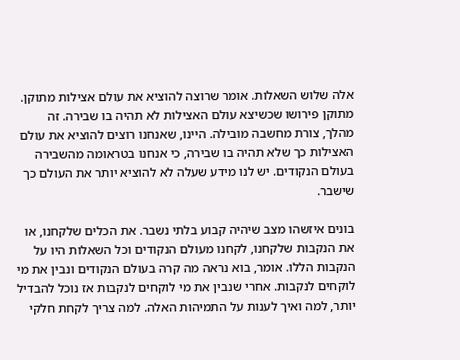אלה שלוש השאלות. אומר שרוצה להוציא את עולם אצילות מתוקן. מתוקן פירושו שכשיצא עולם האצילות לא תהיה בו שבירה. זה מהלך, צורת מחשבה מובילה. היינו, שאנחנו רוצים להוציא את עולם האצילות כך שלא תהיה בו שבירה, כי אנחנו בטראומה מהשבירה בעולם הנקודים. יש לנו מידע שעלה לא להוציא יותר את העולם כך שישבר.

בונים איזשהו מצב שיהיה קבוע בלתי נשבר. את הכלים שלקחנו, או את הנקבות שלקחנו, לקחנו מעולם הנקודים וכל השאלות היו על הנקבות הללו. אומר, בוא נראה מה קרה בעולם הנקודים ונבין את מי לוקחים לנקבות. אחרי שנבין את מי לוקחים לנקבות אז נוכל להבדיל יותר, למה ואיך לענות על התמיהות האלה. למה צריך לקחת חלקי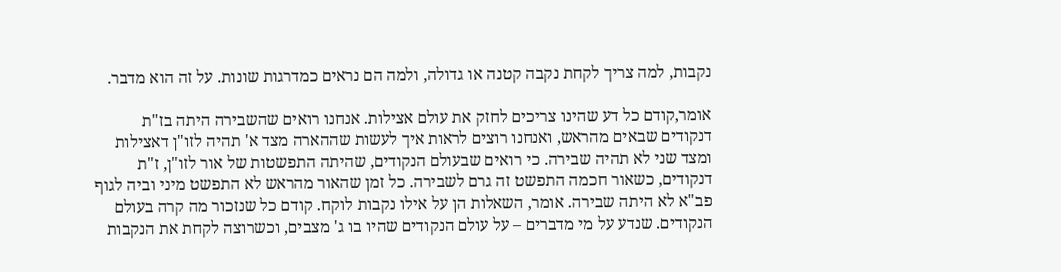נקבות, למה צריך לקחת נקבה קטנה או גדולה, ולמה הם נראים כמדרגות שונות. על זה הוא מדבר.

אומר,קודם כל דע שהינו צריכים לחזק את עולם אצילות. אנחנו רואים שהשבירה היתה בז"ת דנקודים שבאים מהראש, ואנחנו רוצים לראות איך לעשות שההארה מצד א' תהיה לזו"ן דאצילות ומצד שני לא תהיה שבירה. כי רואים שבעולם הנקודים, שהיתה התפשטות של אור לזו"ן, ז"ת דנקודים, כשאור חכמה התפשט זה גרם לשבירה. כל זמן שהאור מהראש לא התפשט מיני וביה לגוף פב"א לא היתה שבירה. אומר, השאלות הן על אילו נקבות לוקח. קודם כל שנזכור מה קרה בעולם הנקודים. שנדע על מי מדברים – על עולם הנקודים שהיו בו ג' מצבים, וכשרוצה לקחת את הנקבות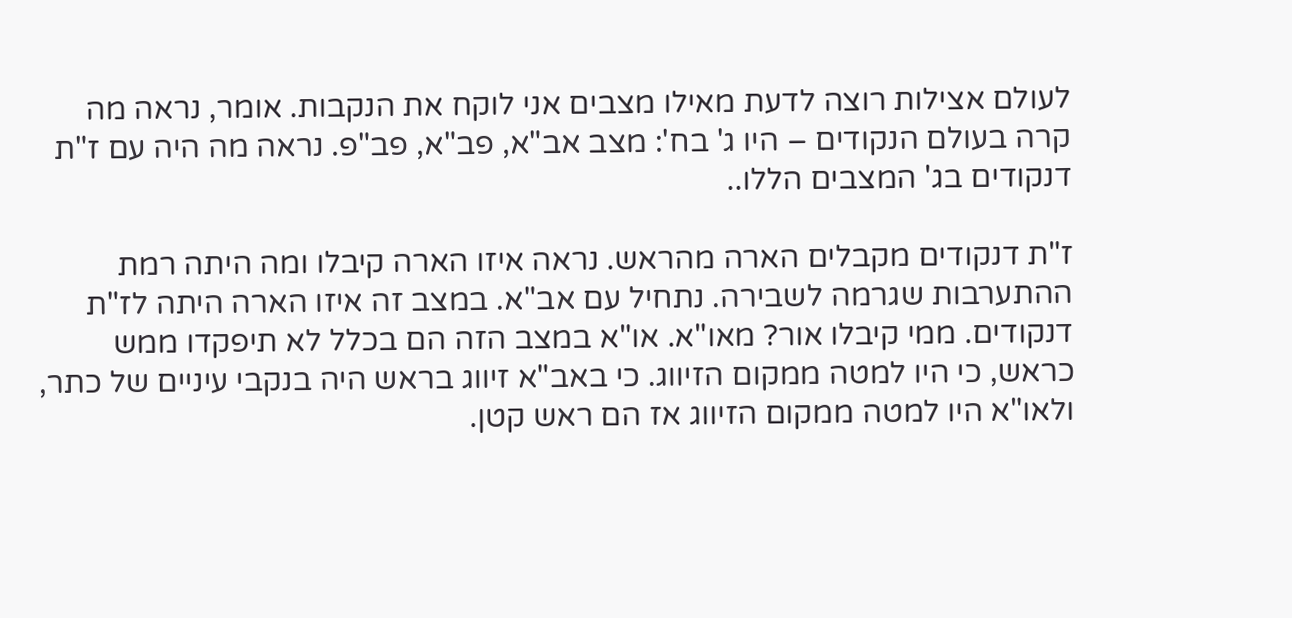לעולם אצילות רוצה לדעת מאילו מצבים אני לוקח את הנקבות. אומר, נראה מה קרה בעולם הנקודים – היו ג' בח': מצב אב"א, פב"א, פב"פ. נראה מה היה עם ז"ת דנקודים בג' המצבים הללו..

ז"ת דנקודים מקבלים הארה מהראש. נראה איזו הארה קיבלו ומה היתה רמת ההתערבות שגרמה לשבירה. נתחיל עם אב"א. במצב זה איזו הארה היתה לז"ת דנקודים. ממי קיבלו אור? מאו"א. או"א במצב הזה הם בכלל לא תיפקדו ממש כראש, כי היו למטה ממקום הזיווג. כי באב"א זיווג בראש היה בנקבי עיניים של כתר, ולאו"א היו למטה ממקום הזיווג אז הם ראש קטן.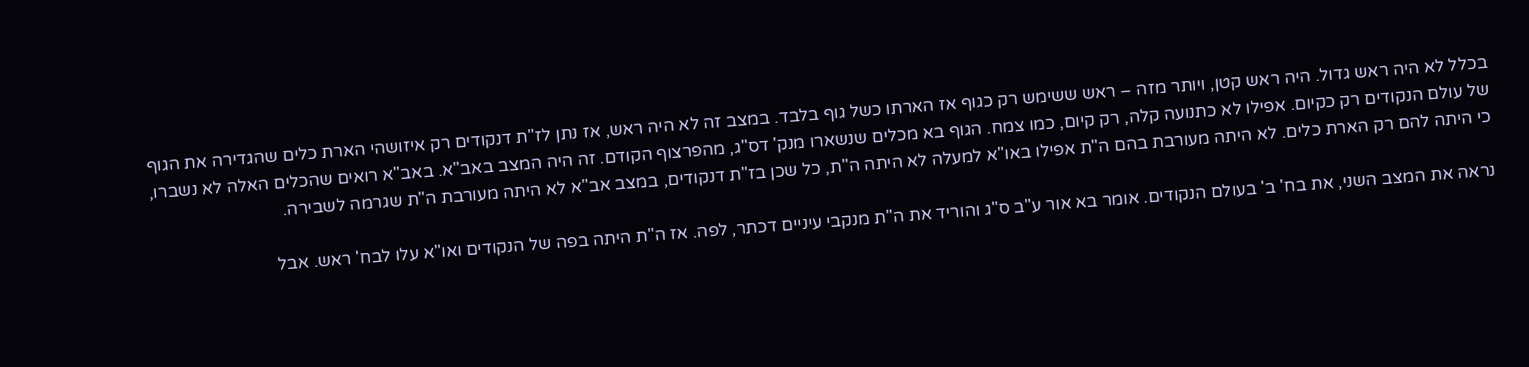בכלל לא היה ראש גדול. היה ראש קטן, ויותר מזה – ראש ששימש רק כגוף אז הארתו כשל גוף בלבד. במצב זה לא היה ראש, אז נתן לז"ת דנקודים רק איזושהי הארת כלים שהגדירה את הגוף של עולם הנקודים רק כקיום. אפילו לא כתנועה קלה, רק קיום, כמו צמח. הגוף בא מכלים שנשארו מנק' דס"ג, מהפרצוף הקודם. זה היה המצב באב"א. באב"א רואים שהכלים האלה לא נשברו, כי היתה להם רק הארת כלים. לא היתה מעורבת בהם ה"ת אפילו באו"א למעלה לא היתה ה"ת, כל שכן בז"ת דנקודים, במצב אב"א לא היתה מעורבת ה"ת שגרמה לשבירה.

נראה את המצב השני, את בח' ב' בעולם הנקודים. אומר בא אור ע"ב ס"ג והוריד את ה"ת מנקבי עיניים דכתר, לפה. אז ה"ת היתה בפה של הנקודים ואו"א עלו לבח' ראש. אבל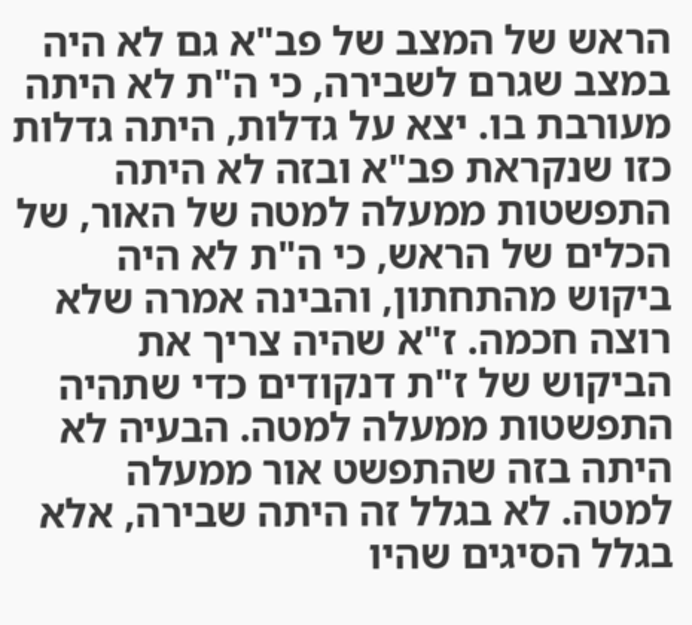הראש של המצב של פב"א גם לא היה במצב שגרם לשבירה, כי ה"ת לא היתה מעורבת בו. יצא על גדלות, היתה גדלות כזו שנקראת פב"א ובזה לא היתה התפשטות ממעלה למטה של האור, של הכלים של הראש, כי ה"ת לא היה ביקוש מהתחתון, והבינה אמרה שלא רוצה חכמה. ז"א שהיה צריך את הביקוש של ז"ת דנקודים כדי שתהיה התפשטות ממעלה למטה. הבעיה לא היתה בזה שהתפשט אור ממעלה למטה. לא בגלל זה היתה שבירה, אלא בגלל הסיגים שהיו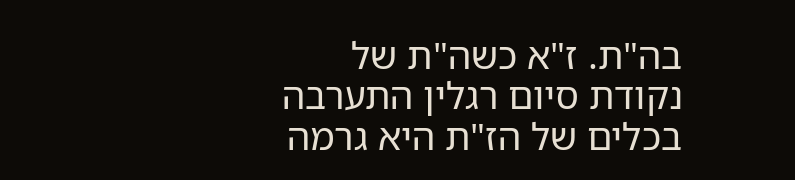בה"ת. ז"א כשה"ת של נקודת סיום רגלין התערבה בכלים של הז"ת היא גרמה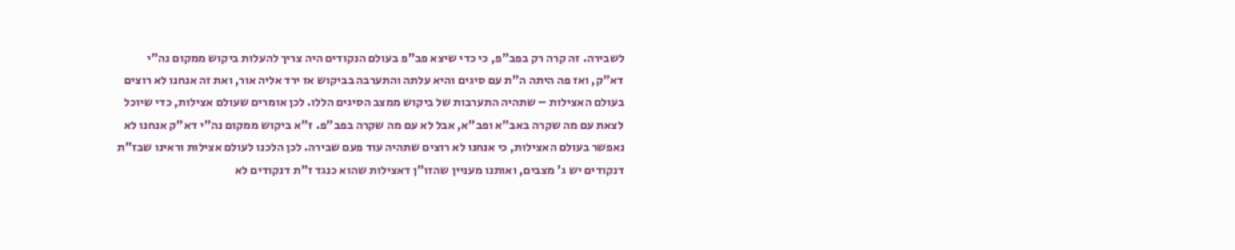לשבירה. זה קרה רק בפב"פ, כי כדי שיצא פב"פ בעולם הנקודים היה צריך להעלות ביקוש ממקום נה"י דא"ק, ואז פה היתה ה"ת עם סיגים והיא עלתה והתערבה בביקוש אז ירד אליה אור, ואת זה אנחנו לא רוצים בעולם האצילות – שתהיה התערבות של ביקוש ממצב הסיגים הללו. לכן אומרים שעולם אצילות, כדי שיוכל לצאת עם מה שקרה באב"א ופב"א, אבל לא עם מה שקרה בפב"פ. ז"א ביקוש ממקום נה"י דא"ק אנחנו לא נאפשר בעולם האצילות, כי אנחנו לא רוצים שתהיה עוד פעם שבירה. לכן הלכנו לעולם אצילות וראינו שבז"ת דנקודים יש ג' מצבים, ואותנו מעניין שהזו"ן דאצילות שהוא כנגד ז"ת דנקודים לא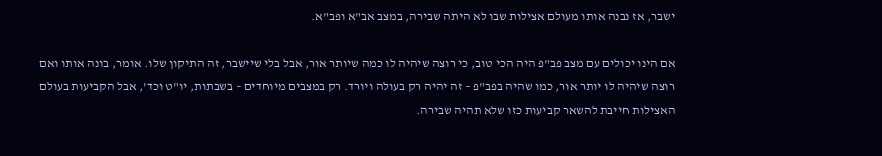ישבר, אז נבנה אותו מעולם אצילות שבו לא היתה שבירה, במצב אב"א ופב"א.

אם הינו יכולים עם מצב פב"פ היה הכי טוב, כי רוצה שיהיה לו כמה שיותר אור, אבל בלי שיישבר, זה התיקון שלו. אומר, בונה אותו ואם רוצה שיהיה לו יותר אור, כמו שהיה בפב"פ – זה יהיה רק בעולה ויורד. רק במצבים מיוחדים – בשבתות, יו"ט וכד', אבל הקביעות בעולם האצילות חייבת להשאר קביעות כזו שלא תהיה שבירה.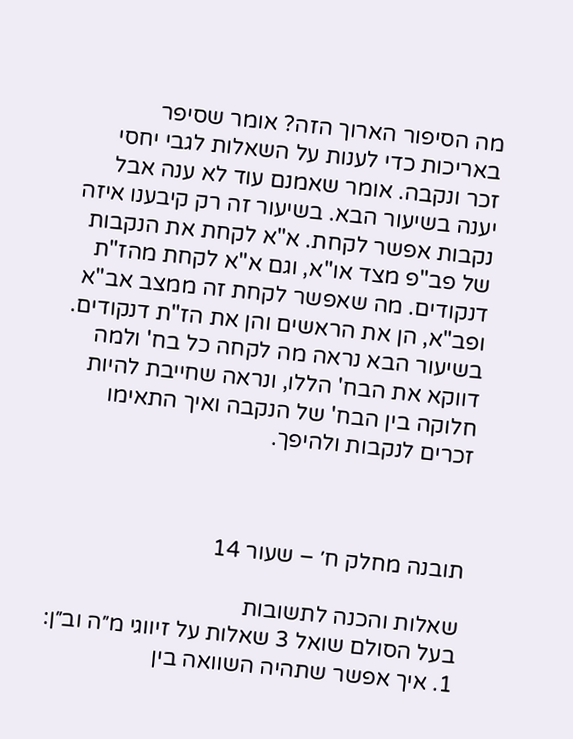מה הסיפור הארוך הזה? אומר שסיפר באריכות כדי לענות על השאלות לגבי יחסי זכר ונקבה. אומר שאמנם עוד לא ענה אבל יענה בשיעור הבא. בשיעור זה רק קיבענו איזה נקבות אפשר לקחת. א"א לקחת את הנקבות של פב"פ מצד או"א, וגם א"א לקחת מהז"ת דנקודים. מה שאפשר לקחת זה ממצב אב"א ופב"א, הן את הראשים והן את הז"ת דנקודים. בשיעור הבא נראה מה לקחה כל בח' ולמה דווקא את הבח' הללו, ונראה שחייבת להיות חלוקה בין הבח' של הנקבה ואיך התאימו זכרים לנקבות ולהיפך.



תובנה מחלק ח׳ – שעור 14

שאלות והכנה לתשובות
בעל הסולם שואל 3 שאלות על זיווגי מ״ה וב״ן:
1. איך אפשר שתהיה השוואה בין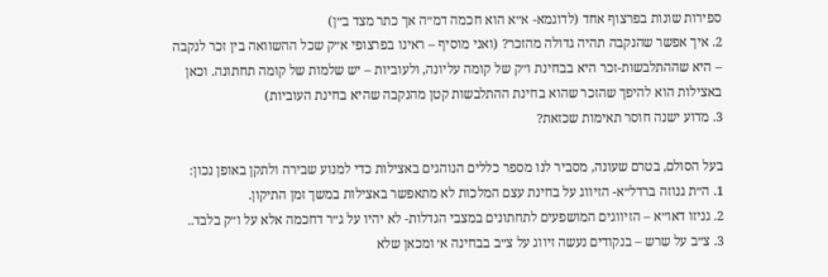ספירות שונות בפרצוף אחד (לדוגמא- א״א הוא חכמה דמ״ה אך כתר מצד ב״ן)
2. איך אפשר שהנקבה תהיה גדולה מהזכר? (ואני מוסיף – ראינו בפרצופי א״ק שכל ההשוואה בין זכר לנקבה – היא שההתלבשות-זכר היא בבחינת ו״ק של קומה עליונה, ולעוביות – יש שלמות של קומה תחתונה. וכאן באצילות הוא להיפך שהזכר שהוא בחינת ההתלבשות קטן מהנקבה שהיא בחינת העוביות)
3. מדוע ישנה חוסר תאימות שכזאת?

בעל הסולם, בטרם שעונה, מסביר לנו מספר כללים הנוהגים באצילות כדי למנוע שבירה ולתקן באופן נכון:
1. ה״ת גנוזה ברדל״א- הזיווג על בחינת עצם המלכות לא מתאפשר באצילות במשך זמן התיקון.
2. גניזו דאו״א – הזיווגים המושפעים לתחתונים במצבי הגדלות- לא יהיו על ג״ר דחכמה אלא על ו״ק בלבד..
3. צ״ב על שרש – בנקודים נעשה זיווג על צ״ב בבחינה א׳ ומכאן שלא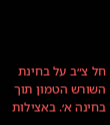חל צ״ב על בחינת השורש הטמון תוך בחינה א׳. באצילות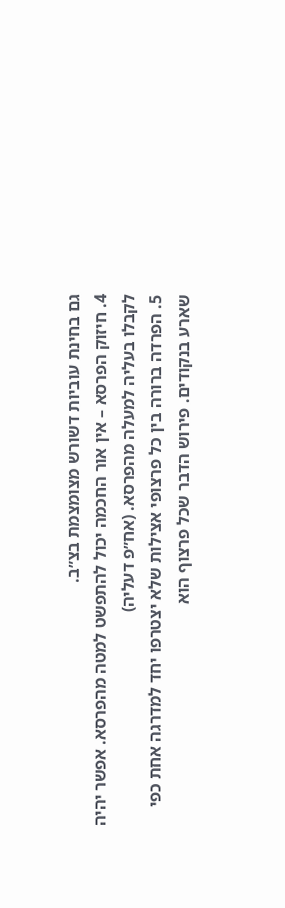גם בחינת עוביות דשורש מצומצמת בצ״ב.
4. חיזוק הפרסא – אין אור החכמה יכול להתפשט למטה מהפרסא. אפשר יהיה לקבלו בעליה למעלה מהפרסא. (אח״פ דעליה)
5. הפרדה ברורה בין כל פרצופי אצילות שלא יצטרפו יחד למדרגה אחת כפי שארע בנקודים. פירוש הדבר שכל פרצוף הוא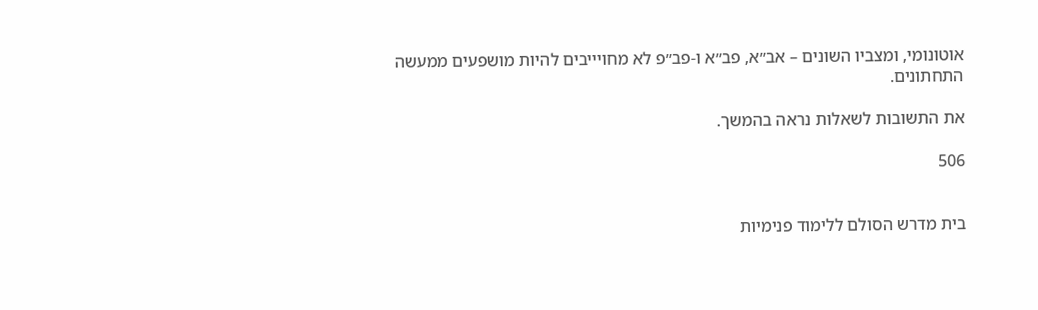אוטונומי, ומצביו השונים – אב״א, פב״א ו-פב״פ לא מחויייבים להיות מושפעים ממעשה התחתונים.

את התשובות לשאלות נראה בהמשך.

506


בית מדרש הסולם ללימוד פנימיות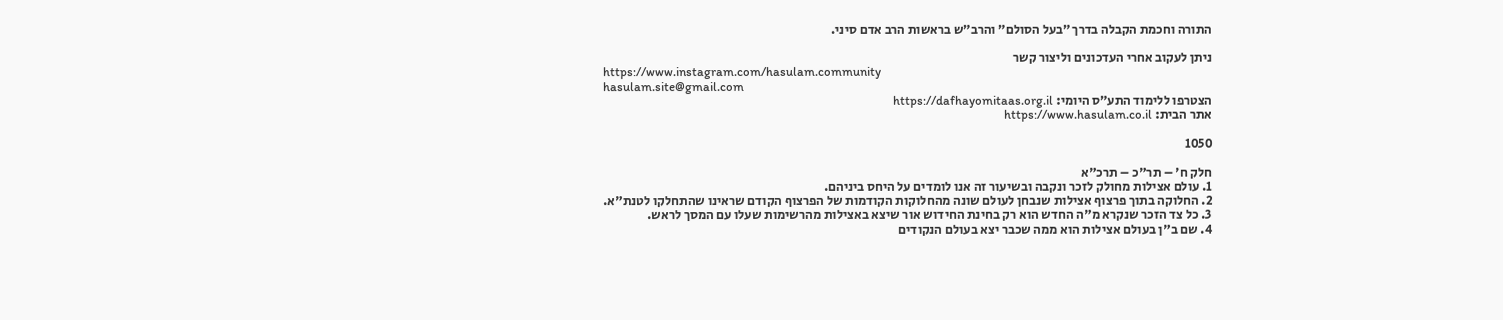התורה וחכמת הקבלה בדרך ״בעל הסולם״ והרב״ש בראשות הרב אדם סיני.

ניתן לעקוב אחרי העדכונים וליצור קשר
https://www.instagram.com/hasulam.community
hasulam.site@gmail.com
הצטרפו ללימוד התע״ס היומי: https://dafhayomitaas.org.il
אתר הבית: https://www.hasulam.co.il

1050

חלק ח' – תר"כ – תרכ"א
1. עולם אצילות מחולק לזכר ונקבה ובשיעור זה אנו לומדים על היחס ביניהם.
2. החלוקה בתוך פרצוף אצילות שנבחן לעולם שונה מהחלוקות הקודמות של הפרצוף הקודם שראינו שהתחלקו לטנת"א.
3. כל צד הזכר שנקרא מ"ה החדש הוא רק בחינת החידוש אור שיצא באצילות מהרשימות שעלו עם המסך לראש.
4. שם ב"ן בעולם אצילות הוא ממה שכבר יצא בעולם הנקודים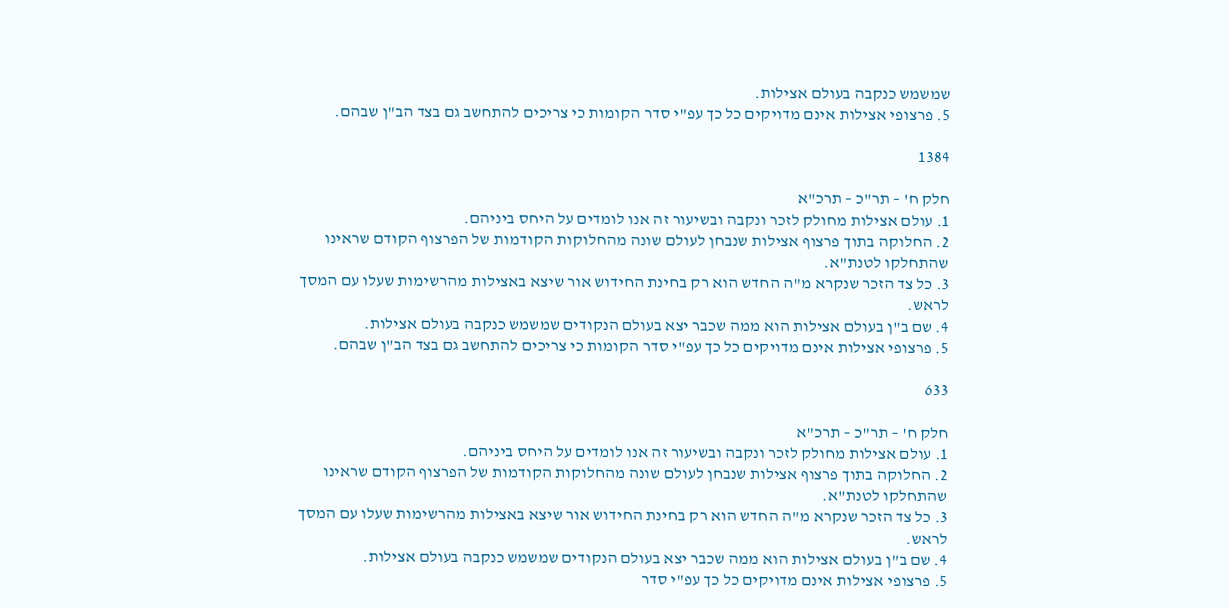שמשמש כנקבה בעולם אצילות.
5. פרצופי אצילות אינם מדויקים כל כך עפ"י סדר הקומות כי צריכים להתחשב גם בצד הב"ן שבהם.

1384

חלק ח' – תר"כ – תרכ"א
1. עולם אצילות מחולק לזכר ונקבה ובשיעור זה אנו לומדים על היחס ביניהם.
2. החלוקה בתוך פרצוף אצילות שנבחן לעולם שונה מהחלוקות הקודמות של הפרצוף הקודם שראינו שהתחלקו לטנת"א.
3. כל צד הזכר שנקרא מ"ה החדש הוא רק בחינת החידוש אור שיצא באצילות מהרשימות שעלו עם המסך לראש.
4. שם ב"ן בעולם אצילות הוא ממה שכבר יצא בעולם הנקודים שמשמש כנקבה בעולם אצילות.
5. פרצופי אצילות אינם מדויקים כל כך עפ"י סדר הקומות כי צריכים להתחשב גם בצד הב"ן שבהם.

633

חלק ח' – תר"כ – תרכ"א
1. עולם אצילות מחולק לזכר ונקבה ובשיעור זה אנו לומדים על היחס ביניהם.
2. החלוקה בתוך פרצוף אצילות שנבחן לעולם שונה מהחלוקות הקודמות של הפרצוף הקודם שראינו שהתחלקו לטנת"א.
3. כל צד הזכר שנקרא מ"ה החדש הוא רק בחינת החידוש אור שיצא באצילות מהרשימות שעלו עם המסך לראש.
4. שם ב"ן בעולם אצילות הוא ממה שכבר יצא בעולם הנקודים שמשמש כנקבה בעולם אצילות.
5. פרצופי אצילות אינם מדויקים כל כך עפ"י סדר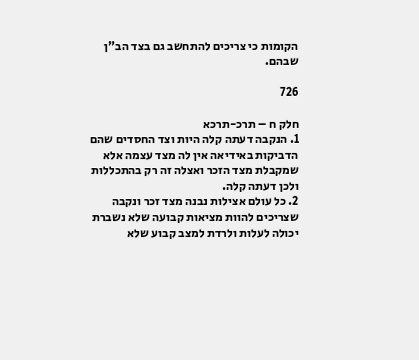הקומות כי צריכים להתחשב גם בצד הב"ן שבהם.

726

חלק ח – תרכ-תרכא
1. הנקבה דעתה קלה היות וצד החסדים שהם הדביקות באידיאה אין לה מצד עצמה אלא שמקבלת מצד הזכר ואצלה זה רק בהתכללות ולכן דעתה קלה.
2. כל עולם אצילות נבנה מצד זכר ונקבה שצריכים להוות מציאות קבועה שלא נשברת יכולה לעלות ולרדת למצב קבוע שלא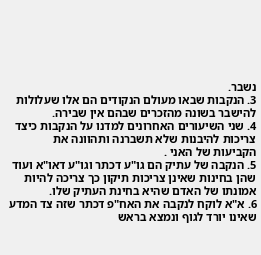נשבר.
3. הנקבות שבאו מעולם הנקודים הם אלו שעלולות להישבר בשונה מהזכרים שבהם אין שבירה.
4. שני השיעורים האחרונים למדנו על הנקבות כיצד צריכות להיבנות שלא תשברנה ותהוונה את הקביעות של האני .
5. הנקבה של עתיק הם גו"ע דכתר וגו"ע דאו"א ועוד שהן בחינות שאינן צריכות תיקון כך צריכה להיות אמונתו של האדם שהיא בחינת העתיק שלו.
6. א"א לוקח לנקבה את האח"פ דכתר שזה צד המדע שאינו יורד לגוף ונמצא בראש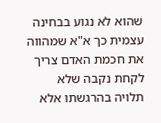שהוא לא נגוע בבחינה עצמית כך א"א שמהווה את חכמת האדם צריך לקחת נקבה שלא תלויה בהרגשתו אלא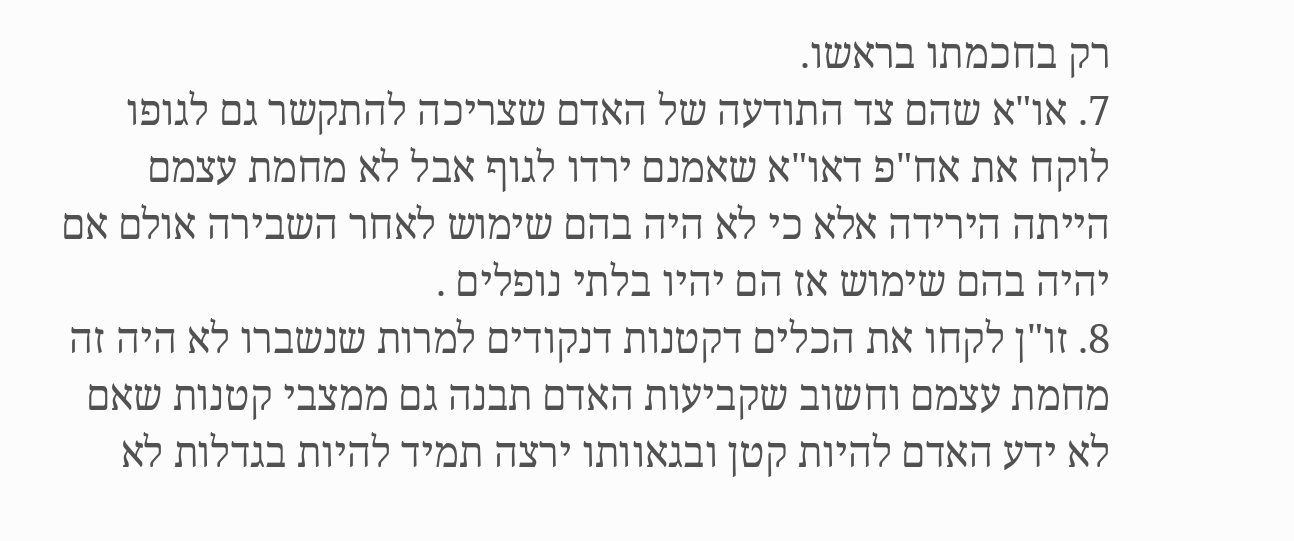רק בחכמתו בראשו.
7. או"א שהם צד התודעה של האדם שצריכה להתקשר גם לגופו לוקח את אח"פ דאו"א שאמנם ירדו לגוף אבל לא מחמת עצמם הייתה הירידה אלא כי לא היה בהם שימוש לאחר השבירה אולם אם יהיה בהם שימוש אז הם יהיו בלתי נופלים .
8. זו"ן לקחו את הכלים דקטנות דנקודים למרות שנשברו לא היה זה מחמת עצמם וחשוב שקביעות האדם תבנה גם ממצבי קטנות שאם לא ידע האדם להיות קטן ובגאוותו ירצה תמיד להיות בגדלות לא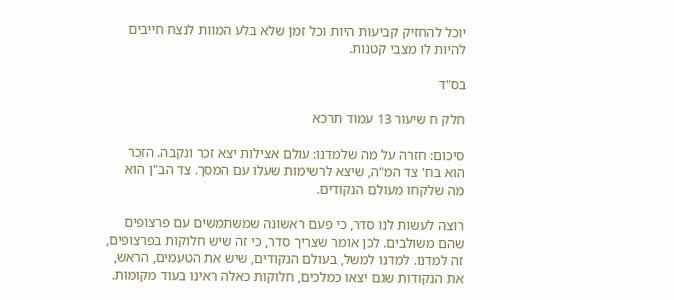יוכל להחזיק קביעות היות וכל זמן שלא בלע המוות לנצח חייבים להיות לו מצבי קטנות.

בס"ד

חלק ח שיעור 13 עמוד תרכא

סיכום: חזרה על מה שלמדנו: עולם אצילות יצא זכר ונקבה. הזכר הוא בח' צד המ"ה, שיצא לרשימות שעלו עם המסך. צד הב"ן הוא מה שלקחו מעולם הנקודים.

רוצה לעשות לנו סדר, כי פעם ראשונה שמשתמשים עם פרצופים שהם משולבים. לכן אומר שצריך סדר, כי זה שיש חלוקות בפרצופים, זה למדנו. למדנו למשל, בעולם הנקודים, שיש את הטעמים, הראש, את הנקודות שגם יצאו כמלכים, חלוקות כאלה ראינו בעוד מקומות.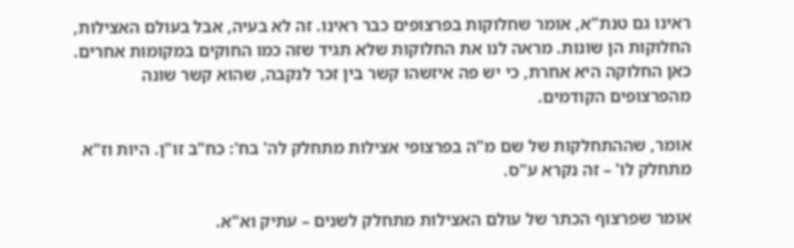ראינו גם טנת"א, אומר שחלוקות בפרצופים כבר ראינו. זה לא בעיה, אבל בעולם האצילות, החלוקות הן שונות. מראה לנו את החלוקות שלא תגיד שזה כמו החוקים במקומות אחרים. כאן החלוקה היא אחרת, כי יש פה איזשהו קשר בין זכר לנקבה, שהוא קשר שונה מהפרצופים הקודמים.

אומר, שההתחלקות של שם מ"ה בפרצופי אצילות מתחלק לה' בח': כח"ב זו"ן. היות וז"א מתחלק לו' – זה נקרא ע"ס.

אומר שפרצוף הכתר של עולם האצילות מתחלק לשנים – עתיק וא"א.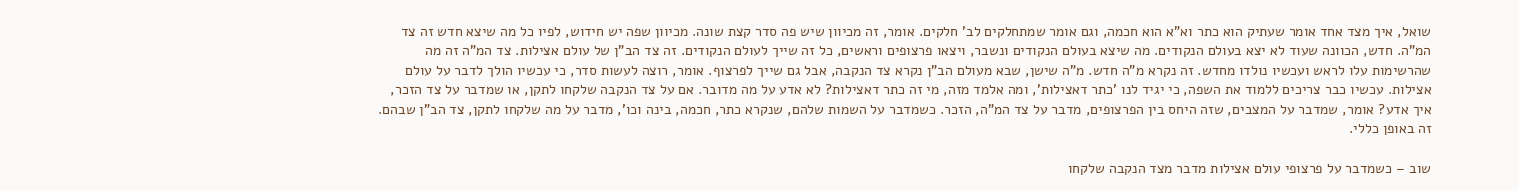שואל, איך מצד אחד אומר שעתיק הוא כתר וא"א הוא חכמה, וגם אומר שמתחלקים לב' חלקים. אומר, זה מכיוון שיש פה סדר קצת שונה. מכיוון שפה יש חידוש, לפיו כל מה שיצא חדש זה צד המ"ה. חדש, הכוונה שעוד לא יצא בעולם הנקודים. מה שיצא בעולם הנקודים ונשבר, ויצאו פרצופים וראשים, כל זה שייך לעולם הנקודים. זה צד הב"ן של עולם אצילות. צד המ"ה זה מה שהרשימות עלו לראש ועכשיו נולדו מחדש. זה נקרא מ"ה חדש. מ"ה שישן, שבא מעולם הב"ן נקרא צד הנקבה, אבל גם שייך לפרצוף. אומר, רוצה לעשות סדר, כי עכשיו הולך לדבר על עולם אצילות. עכשיו כבר צריכים ללמוד את השפה, כי יגיד לנו 'כתר דאצילות', ומה אלמד מזה, מי זה כתר דאצילות? לא אדע על מה מדובר. אם על צד הנקבה שלקחו לתקן, או שמדבר על צד הזכר, איך אדע? אומר, שמדבר על המצבים, שזה היחס בין הפרצופים, מדבר על צד המ"ה, הזכר. כשמדבר על השמות שלהם, שנקרא כתר, חכמה, בינה וכו', מדבר על מה שלקחו לתקן, צד הב"ן שבהם. זה באופן כללי.

שוב – כשמדבר על פרצופי עולם אצילות מדבר מצד הנקבה שלקחו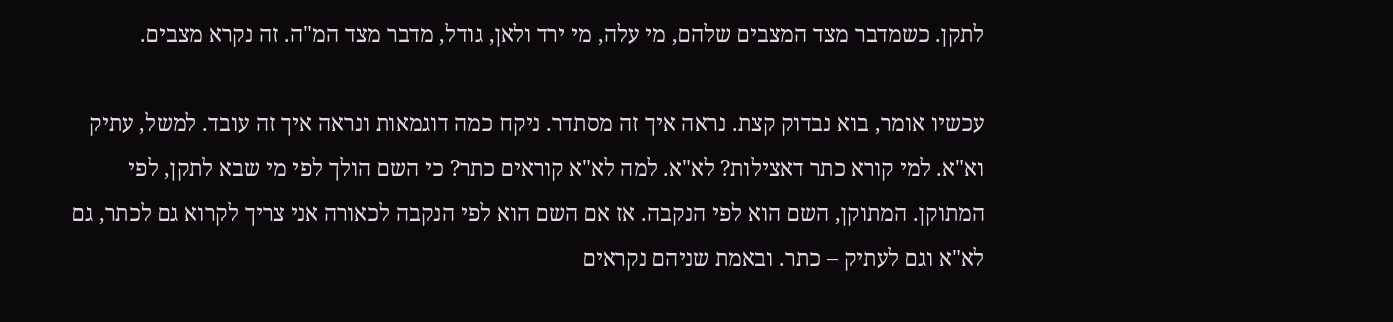לתקן. כשמדבר מצד המצבים שלהם, מי עלה, מי ירד ולאן, גודל, מדבר מצד המ"ה. זה נקרא מצבים.

עכשיו אומר, בוא נבדוק קצת. נראה איך זה מסתדר. ניקח כמה דוגמאות ונראה איך זה עובד. למשל, עתיק וא"א. למי קורא כתר דאצילות? לא"א. למה לא"א קוראים כתר? כי השם הולך לפי מי שבא לתקן, לפי המתוקן. המתוקן, השם הוא לפי הנקבה. אז אם השם הוא לפי הנקבה לכאורה אני צריך לקרוא גם לכתר, גם לא"א וגם לעתיק – כתר. ובאמת שניהם נקראים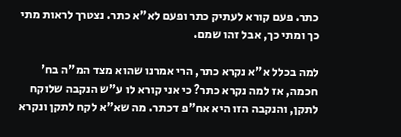כתר. פעם קורא לעתיק כתר ופעם לא"א כתר. נצטרך לראות מתי כך ומתי כך, אבל זהו שמם.

למה בכלל א"א נקרא כתר, הרי אמרנו שהוא מצד המ"ה בח' חכמה, אז למה נקרא כתר? כי אני קורא לו ע"ש הנקבה שלוקח לתקן, והנקבה הזו היא אח"פ דכתר. מה שא"א לקח לתקן ונקרא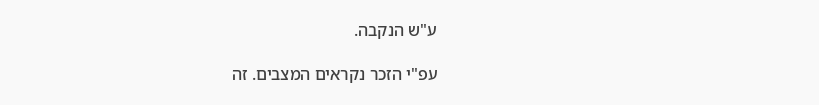ע"ש הנקבה.

עפ"י הזכר נקראים המצבים. זה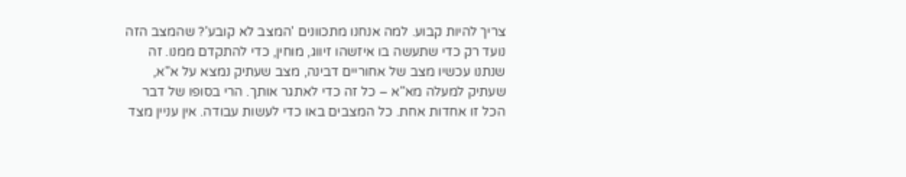צריך להיות קבוע. למה אנחנו מתכוונים 'המצב לא קובע'? שהמצב הזה נועד רק כדי שתעשה בו איזשהו זיווג, מוחין, כדי להתקדם ממנו. זה שנתנו עכשיו מצב של אחוריים דבינה, מצב שעתיק נמצא על א"א, שעתיק למעלה מא"א – כל זה כדי לאתגר אותך. הרי בסופו של דבר הכל זו אחדות אחת. כל המצבים באו כדי לעשות עבודה. אין עניין מצד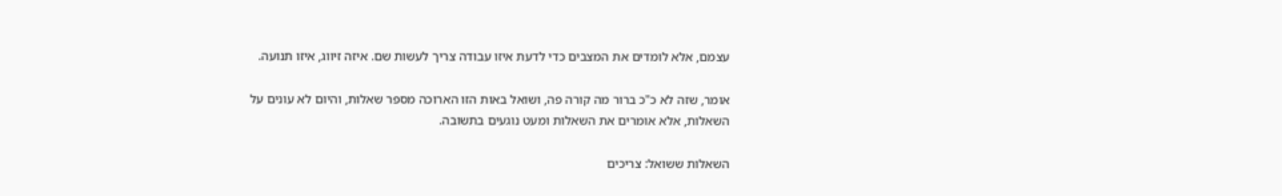עצמם, אלא לומדים את המצבים כדי לדעת איזו עבודה צריך לעשות שם. איזה זיווג, איזו תנועה.

אומר, שזה לא כ"כ ברור מה קורה פה, ושואל באות הזו הארוכה מספר שאלות, והיום לא עונים על השאלות, אלא אומרים את השאלות ומעט נוגעים בתשובה.

השאלות ששואל: צריכים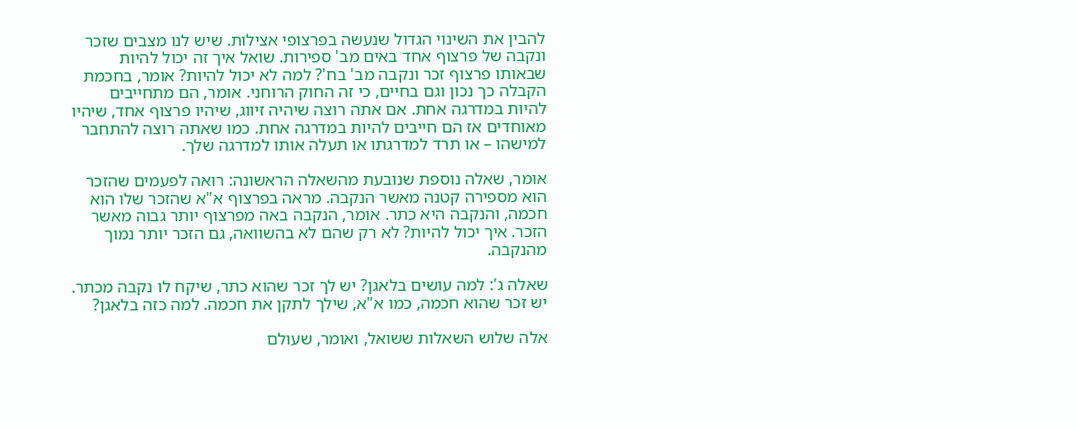להבין את השינוי הגדול שנעשה בפרצופי אצילות. שיש לנו מצבים שזכר ונקבה של פרצוף אחד באים מב' ספירות. שואל איך זה יכול להיות שבאותו פרצוף זכר ונקבה מב' בח'? למה לא יכול להיות? אומר, בחכמת הקבלה כך נכון וגם בחיים, כי זה החוק הרוחני. אומר, הם מתחייבים להיות במדרגה אחת. אם אתה רוצה שיהיה זיווג, שיהיו פרצוף אחד, שיהיו מאוחדים אז הם חייבים להיות במדרגה אחת. כמו שאתה רוצה להתחבר למישהו – או תרד למדרגתו או תעלה אותו למדרגה שלך.

אומר, שאלה נוספת שנובעת מהשאלה הראשונה: רואה לפעמים שהזכר הוא מספירה קטנה מאשר הנקבה. מראה בפרצוף א"א שהזכר שלו הוא חכמה, והנקבה היא כתר. אומר, הנקבה באה מפרצוף יותר גבוה מאשר הזכר. איך יכול להיות? לא רק שהם לא בהשוואה, גם הזכר יותר נמוך מהנקבה.

שאלה ג': למה עושים בלאגן? יש לך זכר שהוא כתר, שיקח לו נקבה מכתר. יש זכר שהוא חכמה, כמו א"א, שילך לתקן את חכמה. למה כזה בלאגן?

אלה שלוש השאלות ששואל, ואומר, שעולם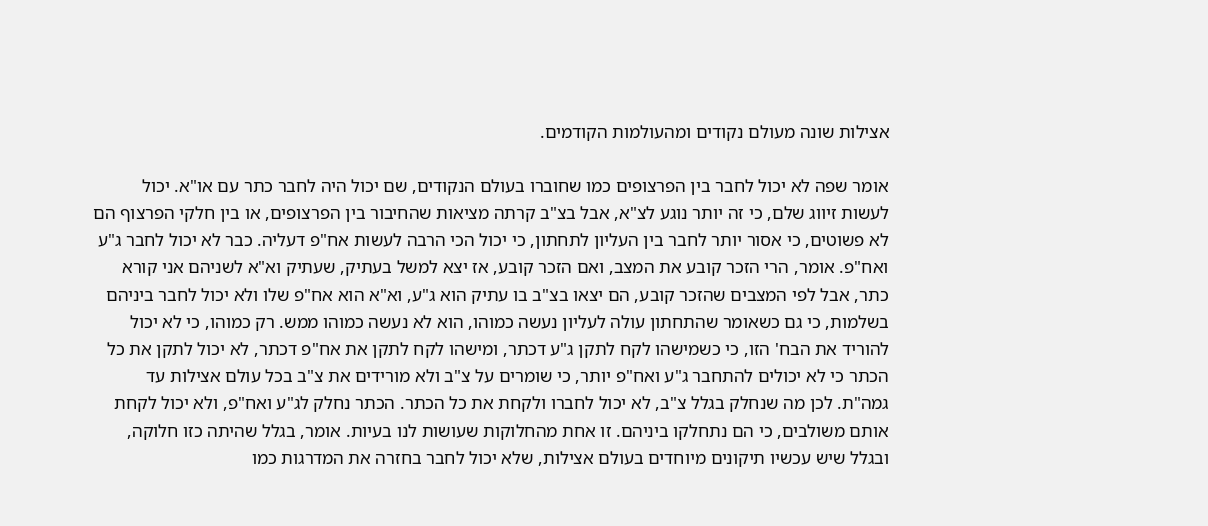אצילות שונה מעולם נקודים ומהעולמות הקודמים.

אומר שפה לא יכול לחבר בין הפרצופים כמו שחוברו בעולם הנקודים, שם יכול היה לחבר כתר עם או"א. יכול לעשות זיווג שלם, כי זה יותר נוגע לצ"א, אבל בצ"ב קרתה מציאות שהחיבור בין הפרצופים, או בין חלקי הפרצוף הם לא פשוטים, כי אסור יותר לחבר בין העליון לתחתון, כי יכול הכי הרבה לעשות אח"פ דעליה. כבר לא יכול לחבר ג"ע ואח"פ. אומר, הרי הזכר קובע את המצב, ואם הזכר קובע, אז יצא למשל בעתיק, שעתיק וא"א לשניהם אני קורא כתר, אבל לפי המצבים שהזכר קובע, הם יצאו בצ"ב בו עתיק הוא ג"ע, וא"א הוא אח"פ שלו ולא יכול לחבר ביניהם בשלמות, כי גם כשאומר שהתחתון עולה לעליון נעשה כמוהו, הוא לא נעשה כמוהו ממש. רק כמוהו, כי לא יכול להוריד את הבח' הזו, כי כשמישהו לקח לתקן ג"ע דכתר, ומישהו לקח לתקן את אח"פ דכתר, לא יכול לתקן את כל הכתר כי לא יכולים להתחבר ג"ע ואח"פ יותר, כי שומרים על צ"ב ולא מורידים את צ"ב בכל עולם אצילות עד גמה"ת. לכן מה שנחלק בגלל צ"ב, לא יכול לחברו ולקחת את כל הכתר. הכתר נחלק לג"ע ואח"פ, ולא יכול לקחת אותם משולבים, כי הם נתחלקו ביניהם. זו אחת מהחלוקות שעושות לנו בעיות. אומר, בגלל שהיתה כזו חלוקה, ובגלל שיש עכשיו תיקונים מיוחדים בעולם אצילות, שלא יכול לחבר בחזרה את המדרגות כמו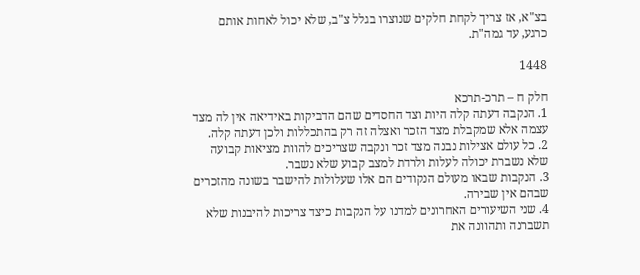בצ"א, אז צריך לקחת חלקים שנוצרו בגלל צ"ב, שלא יכול לאחות אותם כרגע, עד גמה"ת.

1448

חלק ח – תרכ-תרכא
1. הנקבה דעתה קלה היות וצד החסדים שהם הדביקות באידיאה אין לה מצד עצמה אלא שמקבלת מצד הזכר ואצלה זה רק בהתכללות ולכן דעתה קלה.
2. כל עולם אצילות נבנה מצד זכר ונקבה שצריכים להוות מציאות קבועה שלא נשברת יכולה לעלות ולרדת למצב קבוע שלא נשבר.
3. הנקבות שבאו מעולם הנקודים הם אלו שעלולות להישבר בשונה מהזכרים שבהם אין שבירה.
4. שני השיעורים האחרונים למדנו על הנקבות כיצד צריכות להיבנות שלא תשברנה ותהוונה את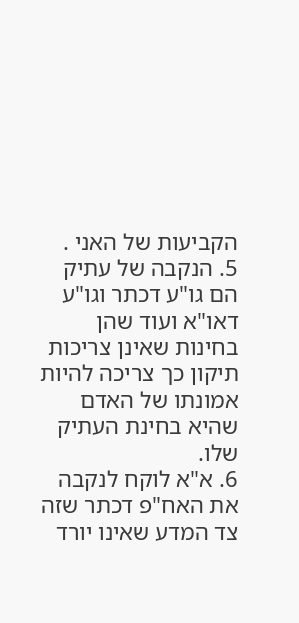הקביעות של האני .
5. הנקבה של עתיק הם גו"ע דכתר וגו"ע דאו"א ועוד שהן בחינות שאינן צריכות תיקון כך צריכה להיות אמונתו של האדם שהיא בחינת העתיק שלו.
6. א"א לוקח לנקבה את האח"פ דכתר שזה צד המדע שאינו יורד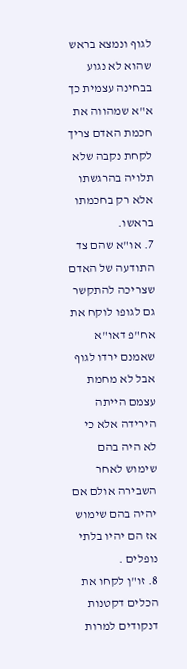לגוף ונמצא בראש שהוא לא נגוע בבחינה עצמית כך א"א שמהווה את חכמת האדם צריך לקחת נקבה שלא תלויה בהרגשתו אלא רק בחכמתו בראשו.
7. או"א שהם צד התודעה של האדם שצריכה להתקשר גם לגופו לוקח את אח"פ דאו"א שאמנם ירדו לגוף אבל לא מחמת עצמם הייתה הירידה אלא כי לא היה בהם שימוש לאחר השבירה אולם אם יהיה בהם שימוש אז הם יהיו בלתי נופלים .
8. זו"ן לקחו את הכלים דקטנות דנקודים למרות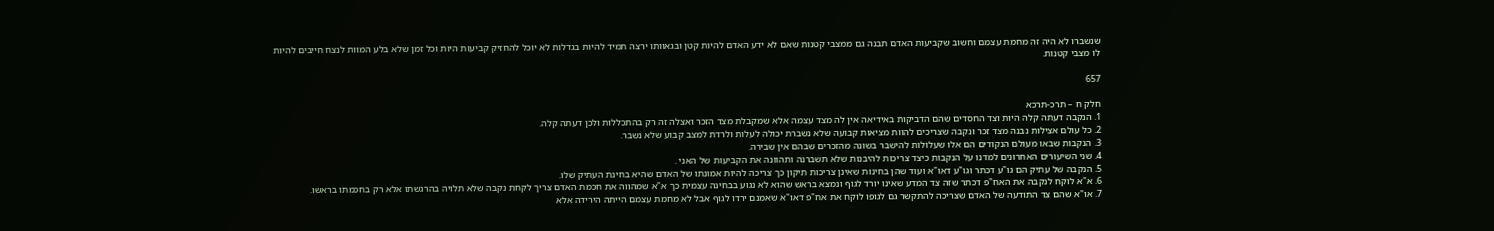שנשברו לא היה זה מחמת עצמם וחשוב שקביעות האדם תבנה גם ממצבי קטנות שאם לא ידע האדם להיות קטן ובגאוותו ירצה תמיד להיות בגדלות לא יוכל להחזיק קביעות היות וכל זמן שלא בלע המוות לנצח חייבים להיות לו מצבי קטנות.

657

חלק ח – תרכ-תרכא
1. הנקבה דעתה קלה היות וצד החסדים שהם הדביקות באידיאה אין לה מצד עצמה אלא שמקבלת מצד הזכר ואצלה זה רק בהתכללות ולכן דעתה קלה.
2. כל עולם אצילות נבנה מצד זכר ונקבה שצריכים להוות מציאות קבועה שלא נשברת יכולה לעלות ולרדת למצב קבוע שלא נשבר.
3. הנקבות שבאו מעולם הנקודים הם אלו שעלולות להישבר בשונה מהזכרים שבהם אין שבירה.
4. שני השיעורים האחרונים למדנו על הנקבות כיצד צריכות להיבנות שלא תשברנה ותהוונה את הקביעות של האני .
5. הנקבה של עתיק הם גו"ע דכתר וגו"ע דאו"א ועוד שהן בחינות שאינן צריכות תיקון כך צריכה להיות אמונתו של האדם שהיא בחינת העתיק שלו.
6. א"א לוקח לנקבה את האח"פ דכתר שזה צד המדע שאינו יורד לגוף ונמצא בראש שהוא לא נגוע בבחינה עצמית כך א"א שמהווה את חכמת האדם צריך לקחת נקבה שלא תלויה בהרגשתו אלא רק בחכמתו בראשו.
7. או"א שהם צד התודעה של האדם שצריכה להתקשר גם לגופו לוקח את אח"פ דאו"א שאמנם ירדו לגוף אבל לא מחמת עצמם הייתה הירידה אלא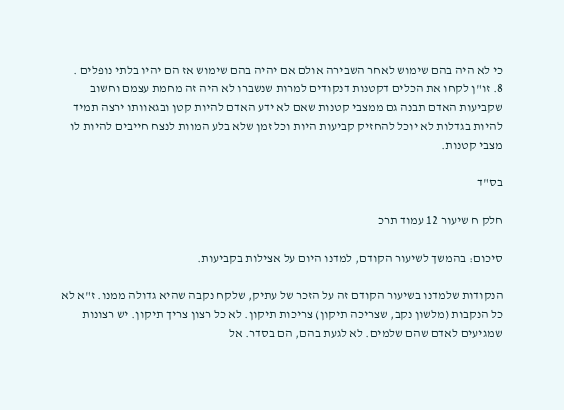כי לא היה בהם שימוש לאחר השבירה אולם אם יהיה בהם שימוש אז הם יהיו בלתי נופלים .
8. זו"ן לקחו את הכלים דקטנות דנקודים למרות שנשברו לא היה זה מחמת עצמם וחשוב שקביעות האדם תבנה גם ממצבי קטנות שאם לא ידע האדם להיות קטן ובגאוותו ירצה תמיד להיות בגדלות לא יוכל להחזיק קביעות היות וכל זמן שלא בלע המוות לנצח חייבים להיות לו מצבי קטנות.

בס"ד

חלק ח שיעור 12 עמוד תרכ

סיכום: בהמשך לשיעור הקודם, למדנו היום על אצילות בקביעות.

הנקודות שלמדנו בשיעור הקודם זה על הזכר של עתיק, שלקח נקבה שהיא גדולה ממנו. ז"א לא כל הנקבות (מלשון נקב, שצריכה תיקון) צריכות תיקון. לא כל רצון צריך תיקון. יש רצונות שמגיעים לאדם שהם שלמים. לא לגעת בהם, הם בסדר. אל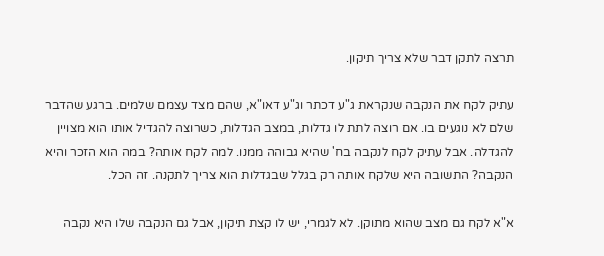תרצה לתקן דבר שלא צריך תיקון.

עתיק לקח את הנקבה שנקראת ג"ע דכתר וג"ע דאו"א, שהם מצד עצמם שלמים. ברגע שהדבר שלם לא נוגעים בו. אם רוצה לתת לו גדלות, במצב הגדלות, כשרוצה להגדיל אותו הוא מצויין להגדלה. אבל עתיק לקח לנקבה בח' שהיא גבוהה ממנו. למה לקח אותה? במה הוא הזכר והיא הנקבה? התשובה היא שלקח אותה רק בגלל שבגדלות הוא צריך לתקנה. זה הכל.

א"א לקח גם מצב שהוא מתוקן. לא לגמרי, יש לו קצת תיקון, אבל גם הנקבה שלו היא נקבה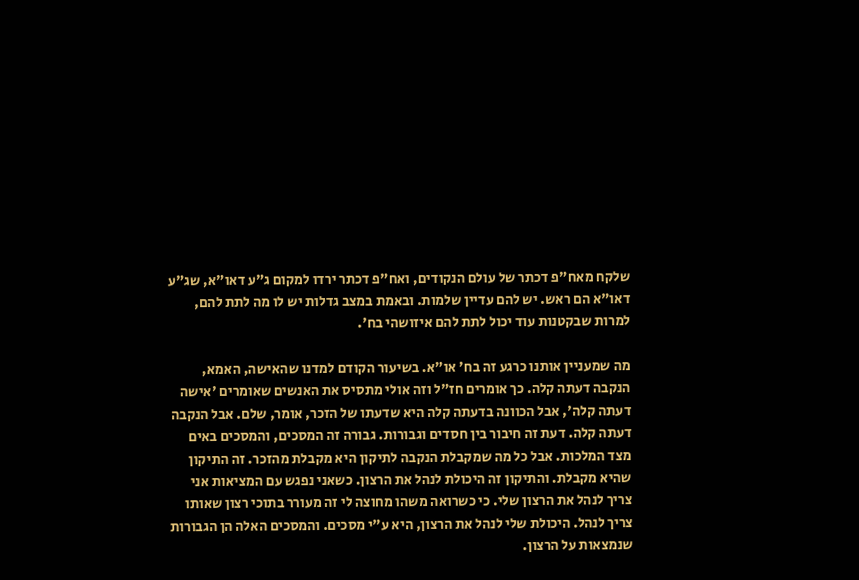שלקח מאח"פ דכתר של עולם הנקודים, ואח"פ דכתר ירדו למקום ג"ע דאו"א, שג"ע דאו"א הם ראש. יש להם עדיין שלמות. ובאמת במצב גדלות יש לו מה לתת להם, למרות שבקטנות עוד יכול לתת להם איזושהי בח'.

מה שמעניין אותנו כרגע זה בח' או"א. בשיעור הקודם למדנו שהאישה, האמא, הנקבה דעתה קלה. כך אומרים חז"ל וזה אולי מתסיס את האנשים שאומרים 'אישה דעתה קלה', אבל הכוונה בדעתה קלה היא שדעתו של הזכר, אומר, שלם. אבל הנקבה דעתה קלה. דעת זה חיבור בין חסדים וגבורות. גבורה זה המסכים, והמסכים באים מצד המלכות. אבל כל מה שמקבלת הנקבה לתיקון היא מקבלת מהזכר. זה התיקון שהיא מקבלת. והתיקון זה היכולת לנהל את הרצון. כשאני נפגש עם המציאות אני צריך לנהל את הרצון שלי. כי כשרואה משהו מחוצה לי זה מעורר בתוכי רצון שאותו צריך לנהל. היכולת שלי לנהל את הרצון, היא ע"י מסכים. והמסכים האלה הן הגבורות שנמצאות על הרצון.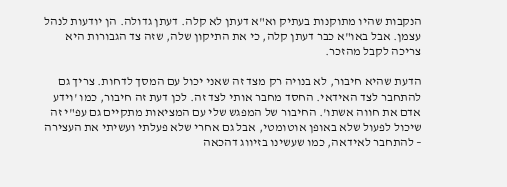הנקבות שהיו מתוקנות בעתיק וא"א דעתן לא קלה. דעתן גדולה. הן יודעות לנהל עצמן. אבל באו"א כבר דעתן קלה, כי את התיקון שלה, שזה צד הגבורות היא צריכה לקבל מהזכר.

הדעת שהיא חיבור, לא בנויה רק מצד זה שאני יכול עם המסך לדחות. צריך גם להתחבר לצד האידאי. החסד מחבר אותי לצד זה. לכן דעת זה חיבור, כמו 'וידע אדם את חווה אשתו'. החיבור של המפגש שלי עם המציאות מתקיים גם עפ"י זה שיכול לפעול שלא באופן אוטומטי, אבל גם אחרי שלא פעלתי ועשיתי את העצירה – להתחבר לאידאה, כמו שעשינו בזיווג דהכאה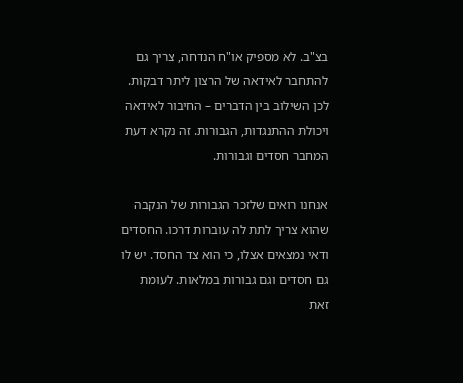בצ"ב. לא מספיק או"ח הנדחה, צריך גם להתחבר לאידאה של הרצון ליתר דבקות. לכן השילוב בין הדברים – החיבור לאידאה ויכולת ההתנגדות, הגבורות. זה נקרא דעת המחבר חסדים וגבורות.

אנחנו רואים שלזכר הגבורות של הנקבה שהוא צריך לתת לה עוברות דרכו. החסדים ודאי נמצאים אצלו, כי הוא צד החסד. יש לו גם חסדים וגם גבורות במלאות. לעומת זאת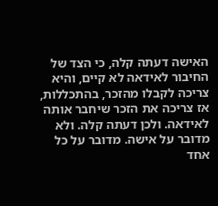האישה דעתה קלה, כי הצד של החיבור לאידאה לא קיים, והיא צריכה לקבלו מהזכר, בהתכללות, אז צריכה את הזכר שיחבר אותה לאידאה. ולכן דעתה קלה. ולא מדובר על אישה. מדובר על כל אחד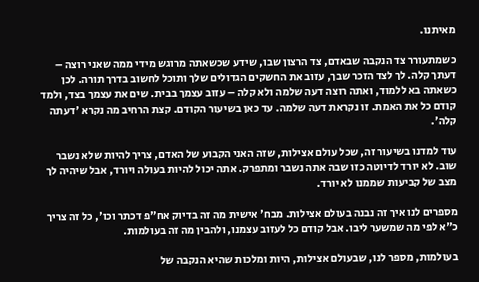מאיתנו.

כשמתעורר צד הנקבה שבאדם, צד הרצון שבו, שידע שכשאתה מרוגש מידי ממה שאני רוצה – דעתך קלה. לך לצד הזכר שבך, עזוב את החשקים הגדולים שלך ותוכל לחשוב בדרך תורה. לכן כשאתה בא ללמוד, ואתה רוצה דעה שלמה ולא קלה – עזוב עצמך בבית. שים את עצמך בצד, ולמד קודם כל את האמת. זו נקראת דעה שלמה. עד כאן בשיעור הקודם. קצת הרחיב מה נקרא 'דעתה קלה'.

עוד למדנו בשיעור זה, שכל עולם אצילות, שזה האני הקבוע של האדם, צריך להיות שלא נשבר שוב. לא יורד לדיוטה כזו שבה אתה נשבר ומתפרק. אתה יכול להיות בעולה ויורד, אבל שיהיה לך מצב של קביעות שממנו לא יורד.

מספרים לנו איך זה נבנה בעולם אצילות. מבח' אישית מה זה בדיוק אח"פ דכתר וכו', כל זה צריך כ"א לפי מה שמשער ליבו. אבל קודם כל לעזוב עצמנו, ולהבין מה זה בעולמות.

בעולמות, מספר לנו, שבעולם אצילות, היות ומלכות שהיא הנקבה של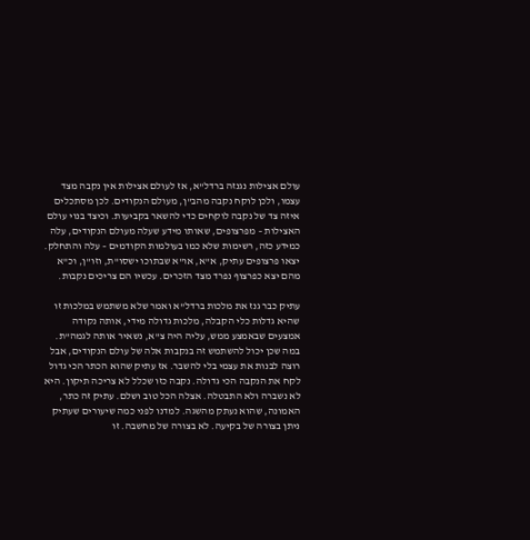עולם אצילות נגנזה ברדל"א, אז לעולם אצילות אין נקבה מצד עצמו, ולכן לוקח נקבה מהב"ן, מעולם הנקודים. לכן מסתכלים איזה צד של נקבה לוקחים כדי להשאר בקביעות. וכיצד בנוי עולם האצילות – מפרצופים, שאותו מידע שעלה מעולם הנקודים, עלה כמידע כזה, רשימות שלא כמו בעולמות הקודמים – עלה והתחלק. יצאו פרצופים עתיק, א"א, או"א שבתוכו ישסו"ת, וזו"ן, וכ"א מהם יצא כפרצוף נפרד מצד הזכרים. עכשיו הם צריכים נקבות.

עתיק כבר גנז את מלכות ברדל"א ואמר שלא משתמש במלכות זו שהיא גדלות כלי הקבלה, מלכות גדולה מידי, אותה נקודה אמצעים שבאמצע ממש, עליה היה צ"א, נשאיר אותה לגמה"ת. במה שכן יכול להשתמש זה בנקבות אלה של עולם הנקודים, אבל רוצה לבנות את עצמי בלי להשבר. אז עתיק שהוא הכתר הכי גדול לקח את הנקבה הכי גדולה. נקבה כזו שכלל לא צריכה תיקון. היא לא נשברה ולא התבטלה. אצלה הכל טוב ושלם. עתיק זה כתר, האמונה, שהוא נעתק מהשגה. למדנו לפני כמה שיעורים שעתיק ניתן בצורה של בקיעה. לא בצורה של מחשבה. זו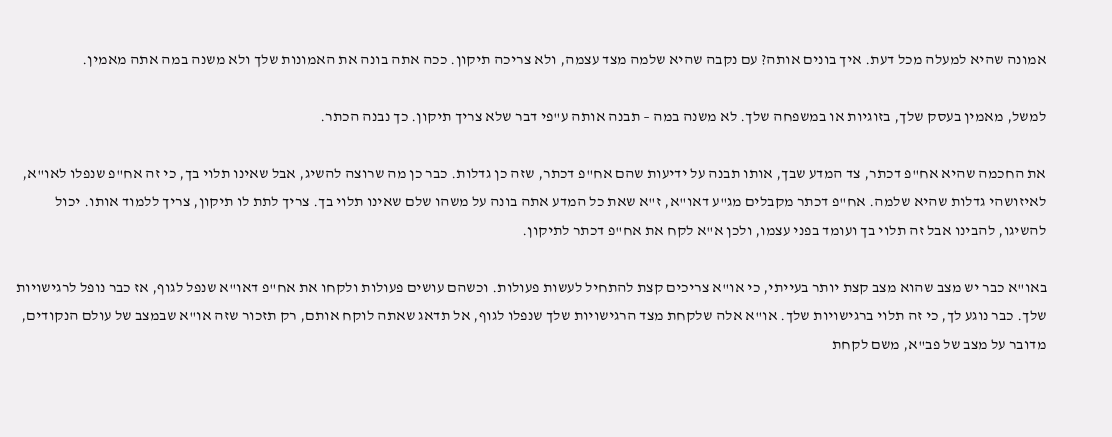אמונה שהיא למעלה מכל דעת. איך בונים אותה? עם נקבה שהיא שלמה מצד עצמה, ולא צריכה תיקון. ככה אתה בונה את האמונות שלך ולא משנה במה אתה מאמין.

למשל, מאמין בעסק שלך, בזוגיות או במשפחה שלך. לא משנה במה – תבנה אותה ע"פי דבר שלא צריך תיקון. כך נבנה הכתר.

את החכמה שהיא אח"פ דכתר, צד המדע שבך, אותו תבנה על ידיעות שהם אח"פ דכתר, שזה כן גדלות. כבר כן מה שרוצה להשיג, אבל שאינו תלוי בך, כי זה אח"פ שנפלו לאו"א, לאיזושהי גדלות שהיא שלמה. אח"פ דכתר מקבלים מג"ע דאו"א, ז"א שאת כל המדע אתה בונה על משהו שלם שאינו תלוי בך. צריך לתת לו תיקון, צריך ללמוד אותו. יכול להשיגו, להבינו אבל זה תלוי בך ועומד בפני עצמו, ולכן א"א לקח את אח"פ דכתר לתיקון.

באו"א כבר יש מצב שהוא מצב קצת יותר בעייתי, כי או"א צריכים קצת להתחיל לעשות פעולות. וכשהם עושים פעולות ולקחו את אח"פ דאו"א שנפל לגוף, אז כבר נופל לרגישויות שלך. כבר נוגע לך, כי זה תלוי ברגישויות שלך. או"א אלה שלקחת מצד הרגישויות שלך שנפלו לגוף, אל תדאג שאתה לוקח אותם, רק תזכור שזה או"א שבמצב של עולם הנקודים, מדובר על מצב של פב"א, משם לקחת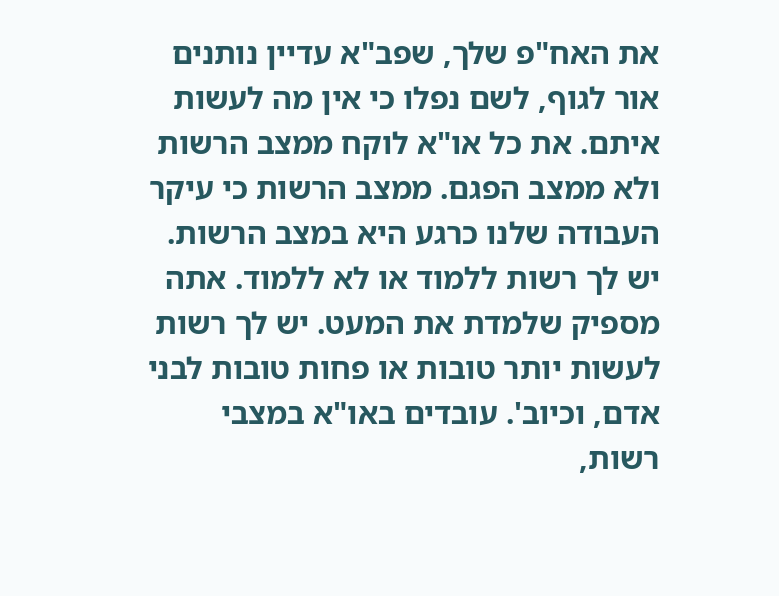את האח"פ שלך, שפב"א עדיין נותנים אור לגוף, לשם נפלו כי אין מה לעשות איתם. את כל או"א לוקח ממצב הרשות ולא ממצב הפגם. ממצב הרשות כי עיקר העבודה שלנו כרגע היא במצב הרשות. יש לך רשות ללמוד או לא ללמוד. אתה מספיק שלמדת את המעט. יש לך רשות לעשות יותר טובות או פחות טובות לבני אדם, וכיוב'. עובדים באו"א במצבי רשות,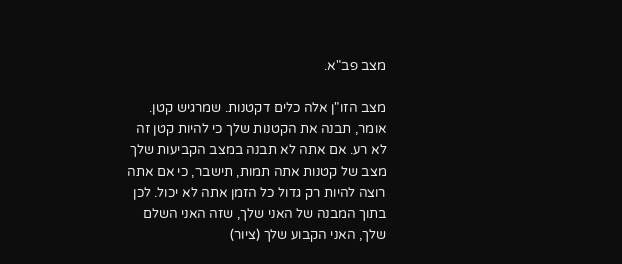מצב פב"א.

מצב הזו"ן אלה כלים דקטנות. שמרגיש קטן. אומר, תבנה את הקטנות שלך כי להיות קטן זה לא רע. אם אתה לא תבנה במצב הקביעות שלך מצב של קטנות אתה תמות, תישבר, כי אם אתה רוצה להיות רק גדול כל הזמן אתה לא יכול. לכן בתוך המבנה של האני שלך, שזה האני השלם שלך, האני הקבוע שלך (ציור)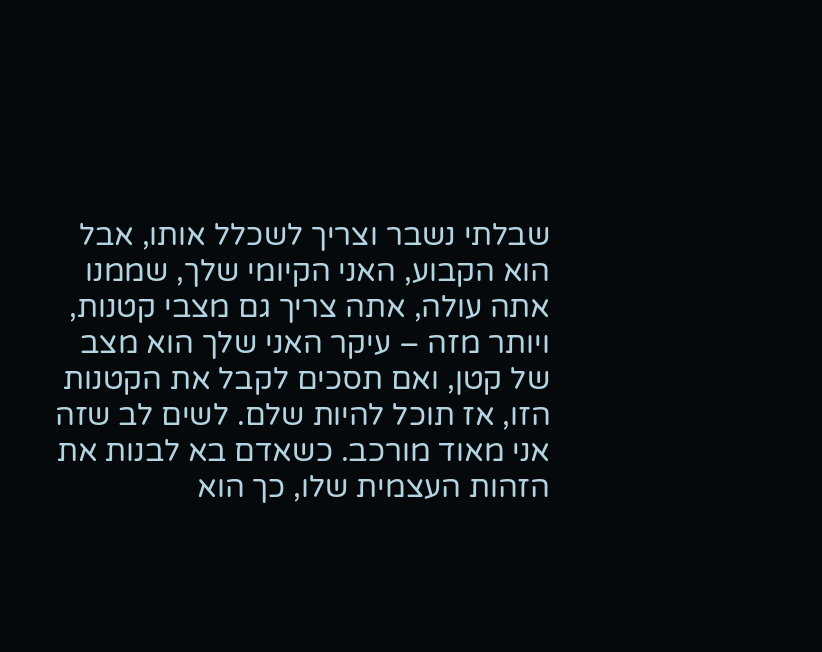שבלתי נשבר וצריך לשכלל אותו, אבל הוא הקבוע, האני הקיומי שלך, שממנו אתה עולה, אתה צריך גם מצבי קטנות, ויותר מזה – עיקר האני שלך הוא מצב של קטן, ואם תסכים לקבל את הקטנות הזו, אז תוכל להיות שלם. לשים לב שזה אני מאוד מורכב. כשאדם בא לבנות את הזהות העצמית שלו, כך הוא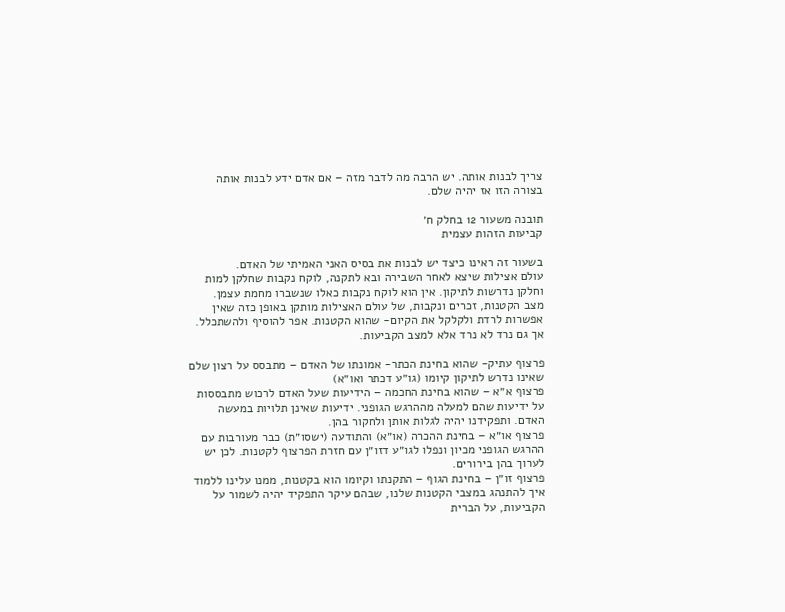צריך לבנות אותה. יש הרבה מה לדבר מזה – אם אדם ידע לבנות אותה בצורה הזו אז יהיה שלם.

תובנה משעור 12 בחלק ח׳
קביעות הזהות עצמית

בשעור זה ראינו כיצד יש לבנות את בסיס האני האמיתי של האדם.
עולם אצילות שיצא לאחר השבירה ובא לתקנה, לוקח נקבות שחלקן למות וחלקן נדרשות לתיקון. אין הוא לוקח נקבות כאלו שנשברו מחמת עצמן.
מצב הקטנות, זכרים ונקבות, של עולם האצילות מותקן באופן כזה שאין אפשרות לרדת ולקלקל את הקיום- שהוא הקטנות. אפר להוסיף ולהשתכלל. אך גם נרד לא נרד אלא למצב הקביעות.

פרצוף עתיק- שהוא בחינת הכתר- אמונתו של האדם – מתבסס על רצון שלם שאינו נדרש לתיקון קיומו (גו״ע דכתר ואו״א)
פרצוף א״א – שהוא בחינת החכמה – הידיעות שעל האדם לרכוש מתבססות על ידיעות שהם למעלה מההרגש הגופני. ידיעות שאינן תלויות במעשה האדם. ותפקידנו יהיה לגלות אותן ולחקור בהן.
פרצוף או״א – בחינת ההכרה (או״א) והתודעה (ישסו״ת) כבר מעורבות עם ההרגש הגופני מכיון ונפלו לגו״ע דזו״ן עם חזרת הפרצוף לקטנות. לכן יש לערוך בהן בירורים.
פרצוף זו״ן – בחינת הגוף – התקנתו וקיומו הוא בקטנות, ממנו עלינו ללמוד איך להתנהג במצבי הקטנות שלנו, שבהם עיקר התפקיד יהיה לשמור על הקביעות, על הברית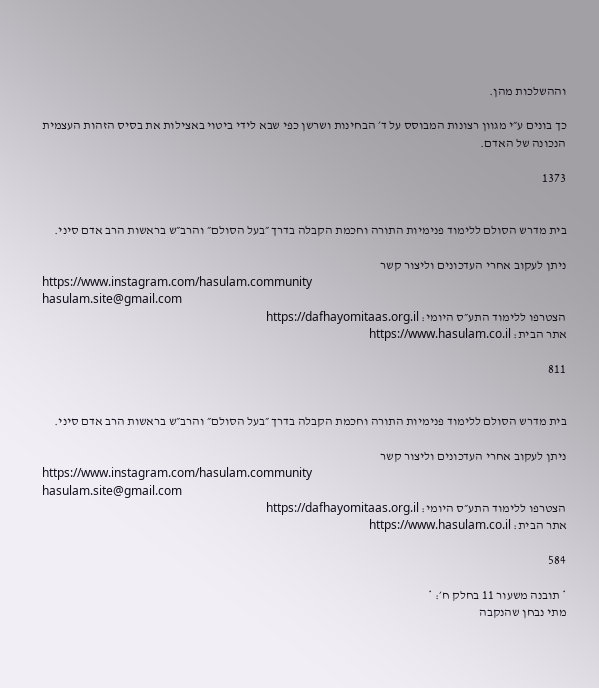וההשלכות מהן.

כך בונים ע״י מגוון רצונות המבוסס על ד׳ הבחינות ושרשן כפי שבא לידי ביטוי באצילות את בסיס הזהות העצמית הנכונה של האדם.

1373


בית מדרש הסולם ללימוד פנימיות התורה וחכמת הקבלה בדרך ״בעל הסולם״ והרב״ש בראשות הרב אדם סיני.

ניתן לעקוב אחרי העדכונים וליצור קשר
https://www.instagram.com/hasulam.community
hasulam.site@gmail.com
הצטרפו ללימוד התע״ס היומי: https://dafhayomitaas.org.il
אתר הבית: https://www.hasulam.co.il

811


בית מדרש הסולם ללימוד פנימיות התורה וחכמת הקבלה בדרך ״בעל הסולם״ והרב״ש בראשות הרב אדם סיני.

ניתן לעקוב אחרי העדכונים וליצור קשר
https://www.instagram.com/hasulam.community
hasulam.site@gmail.com
הצטרפו ללימוד התע״ס היומי: https://dafhayomitaas.org.il
אתר הבית: https://www.hasulam.co.il

584

* תובנה משעור 11 בחלק ח׳: *
מתי נבחן שהנקבה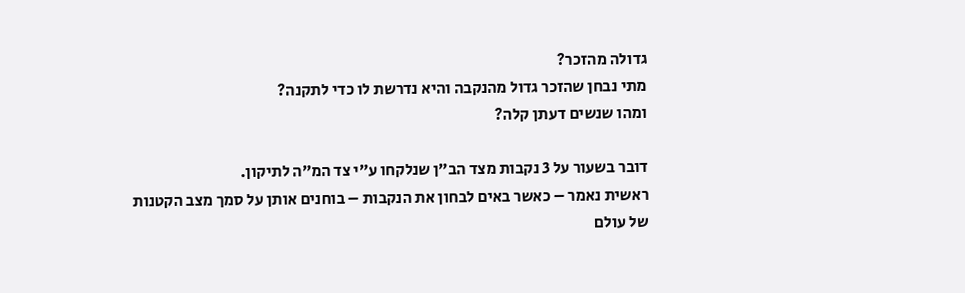גדולה מהזכר?
מתי נבחן שהזכר גדול מהנקבה והיא נדרשת לו כדי לתקנה?
ומהו שנשים דעתן קלה?

דובר בשעור על 3 נקבות מצד הב״ן שנלקחו ע״י צד המ״ה לתיקון.
ראשית נאמר – כאשר באים לבחון את הנקבות – בוחנים אותן על סמך מצב הקטנות של עולם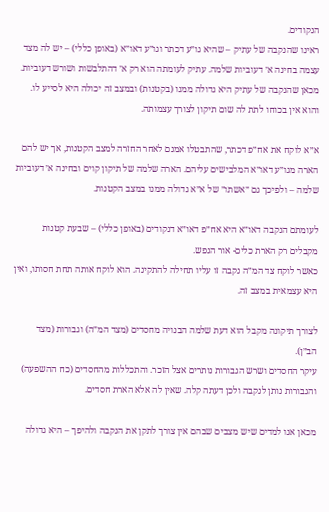הנקודים.
ראינו שהנקבה של עתיק – שהיא גו״ע דכתר וגו״ע דאו״א (באופן כללי) – יש לה מצד עצמה בחינה א׳ דעוביות שלמה. עתיק לעומתה הוא רק א׳ דהתלבשות ושורש דעוביות. מכאן שהנקבה של עתיק היא גדולה ממנו (בקטנות) ובמצב זה יכולה היא לסייע לו. והוא אין בכוחו לתת לה שום תיקון לצורך עצמותה.

א״א לוקח את אח״פ דכתר, שהתבטלו אמנם לאחר החזרה למצב הקטנות, אך יש להם הארה מגו״ע דאו״א המלבישים עליהם. הארה שלמה של תיקון קוים ובחינה א׳ דעוביות שלמה – ולפיכך גם ״אשתו״ של א״א גדולה ממנו במצב הקטנות.

לעומתם הנקבה דאו״א היא אח״פ דאו״א דנקודים (באופן כללי) – שבעת קטנות מקבלים רק הארת כלים- אור הנפש.
כאשר לוקח צד המ״ה נקבה זו עליו תחילה להתקינה. הוא לוקח אותה תחת חסותו, ואין היא עצמאית במצב זה.

לצורך תיקונה מקבל הוא דעת שלמה הבנויה מחסדים (מצד המ״ה) וגבורות (מצד הב״ן).
עיקר החסדים ושרש הגבורות נותרים אצל הזכר. והתכללות מהחסדים (כח ההשפעה) והגבורות נותן לנקבה ולכן דעתה קלה. שאין לה אלא הארת חסדים.

מכאן אנו למדים שיש מצבים שבהם אין צורך לתקן את הנקבה ולהיפך – היא גדולה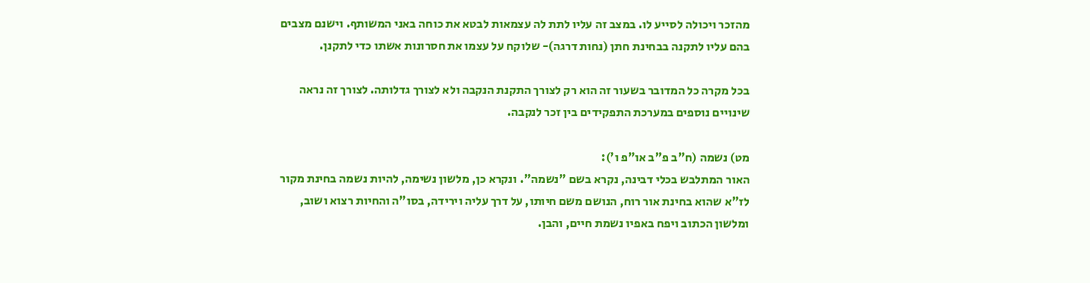מהזכר ויכולה לסייע לו. במצב זה עליו לתת לה עצמאות לבטא את כוחה באני המשותף. וישנם מצבים בהם עליו לתקנה בבחינת חתן (נחות דרגה)- שלוקח על עצמו את חסרונות אשתו כדי לתקנן.

בכל מקרה כל המדובר בשעור זה הוא רק לצורך התקנת הנקבה ולא לצורך גדלותה. לצורך זה נראה שינויים נוספים במערכת התפקידים בין זכר לנקבה.

מט) נשמה (ח"ב פ"ב או"פ ו'):
האור המתלבש בכלי דבינה, נקרא בשם "נשמה". ונקרא כן, מלשון נשימה, להיות נשמה בחינת מקור לז"א שהוא בחינת אור רוח, הנושם משם חיותו, על דרך עליה וירידה, בסו"ה והחיות רצוא ושוב, ומלשון הכתוב ויפח באפיו נשמת חיים, והבן.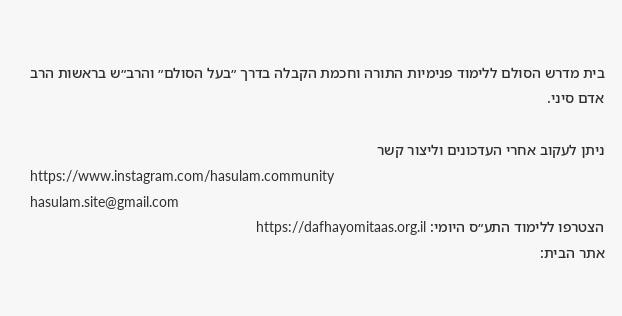בית מדרש הסולם ללימוד פנימיות התורה וחכמת הקבלה בדרך ״בעל הסולם״ והרב״ש בראשות הרב אדם סיני.

ניתן לעקוב אחרי העדכונים וליצור קשר
https://www.instagram.com/hasulam.community
hasulam.site@gmail.com
הצטרפו ללימוד התע״ס היומי: https://dafhayomitaas.org.il
אתר הבית: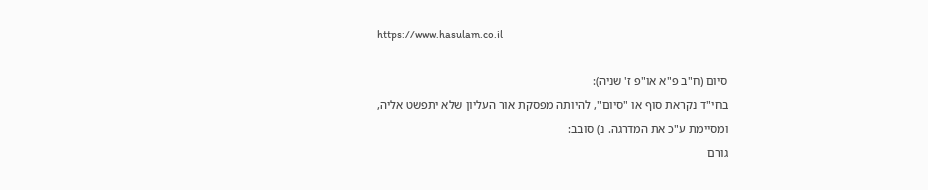https://www.hasulam.co.il

סיום (ח"ב פ"א או"פ ז' שניה):
בחי"ד נקראת סוף או "סיום", להיותה מפסקת אור העליון שלא יתפשט אליה, ומסיימת ע"כ את המדרגה. נ) סובב:
גורם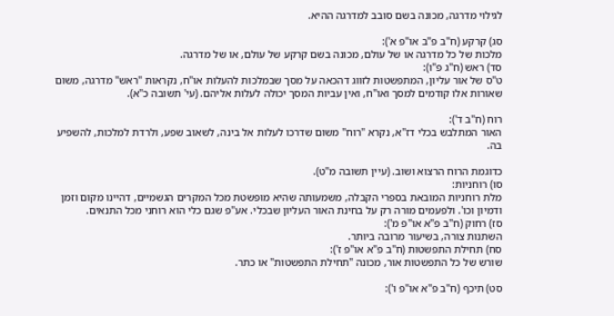לגילוי מדרגה, מכונה בשם סובב למדרגה ההיא.

סג) קרקע (ח"ב פ"ב או"פ א'):
מלכות של כל מדרגה או של עולם, מכונה בשם קרקע של עולם, או של מדרגה.
סד) ראש (ח"ג פ"ו):
ט"ס של אור עליון, המתפשטות לזווג דהכאה על מסך שבמלכות להעלות או"ח, נקראות "ראש" מדרגה, משום שאורות אלו קודמים למסך ואו"ח, ואין עביות המסך יכולה לעלות אליהם. (עי' תשובה כ"א).

רוח (ח"ב ד'):
האור המתלבש בכלי דז"א, נקרא "רוח" משום שדרכו לעלות אל בינה, לשאוב שפע, ולרדת למלכות, להשפיע בה.

כדוגמת הרוח הרצוא ושוב. (עיין תשובה מ"ט).
סו) רוחניות:
מלת רוחניות המובאת בספרי הקבלה, משמעותה שהיא מופשטת מכל המקרים הגשמיים, דהיינו מקום וזמן ודמיון וכו'. ולפעמים מורה רק על בחינת האור העליון שבכלי. אע"פ שגם כלי הוא רוחני מכל התנאים.
סז) רחוק (ח"ב פ"א או"פ מ'):
השתנות צורה, בשיעור מרובה ביותר.
סח) תחילת התפשטות (ח"ב פ"א או"פ ז'):
שורש של כל התפשטות אור, מכונה "תחילת התפשטות" או כתר.

סט) תיכף (ח"ב פ"א או"פ ו'):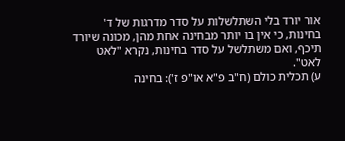אור יורד בלי השתלשלות על סדר מדרגות של ד' בחינות, כי אין בו יותר מבחינה אחת מהן, מכונה שיורד תיכף, ואם משתלשל על סדר בחינות, נקרא "לאט לאט".
ע) תכלית כולם (ח"ב פ"א או"פ ז'): בחינה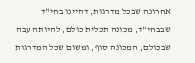אחרונה שבכל מדרגות, דהיינו בחי"ד שבבחי"ד, מכונה תכלית כולם, להיותה עבה שבכולם, המכונה סוף, ומשום שכל המדרגות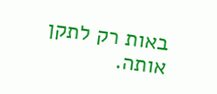באות רק לתקן אותה.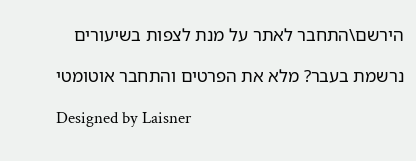הירשם\התחבר לאתר על מנת לצפות בשיעורים

נרשמת בעבר? מלא את הפרטים והתחבר אוטומטי

Designed by Laisner